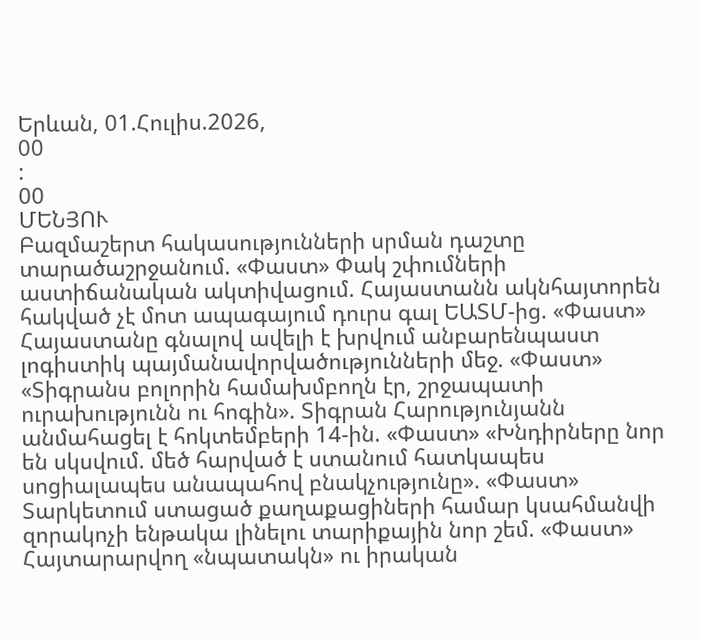Երևան, 01.Հուլիս.2026,
00
:
00
ՄԵՆՅՈՒ
Բազմաշերտ հակասությունների սրման դաշտը տարածաշրջանում. «Փաստ» Փակ շփումների աստիճանական ակտիվացում. Հայաստանն ակնհայտորեն հակված չէ մոտ ապագայում դուրս գալ ԵԱՏՄ-ից. «Փաստ» Հայաստանը գնալով ավելի է խրվում անբարենպաստ լոգիստիկ պայմանավորվածությունների մեջ. «Փաստ» «Տիգրանս բոլորին համախմբողն էր, շրջապատի ուրախությունն ու հոգին». Տիգրան Հարությունյանն անմահացել է հոկտեմբերի 14-ին. «Փաստ» «Խնդիրները նոր են սկսվում. մեծ հարված է ստանում հատկապես սոցիալապես անապահով բնակչությունը». «Փաստ» Տարկետում ստացած քաղաքացիների համար կսահմանվի զորակոչի ենթակա լինելու տարիքային նոր շեմ. «Փաստ» Հայտարարվող «նպատակն» ու իրական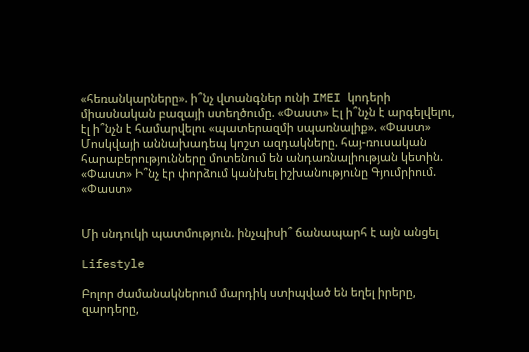«հեռանկարները». ի՞նչ վտանգներ ունի IMEI կոդերի միասնական բազայի ստեղծումը. «Փաստ» Էլ ի՞նչն է արգելվելու, էլ ի՞նչն է համարվելու «պատերազմի սպառնալիք». «Փաստ» Մոսկվայի աննախադեպ կոշտ ազդակները. հայ-ռուսական հարաբերությունները մոտենում են անդառնալիության կետին. «Փաստ» Ի՞նչ էր փորձում կանխել իշխանությունը Գյումրիում. «Փաստ»


Մի սնդուկի պատմություն. ինչպիսի՞ ճանապարհ է այն անցել

Lifestyle

Բոլոր ժամանակներում մարդիկ ստիպված են եղել իրերը, զարդերը,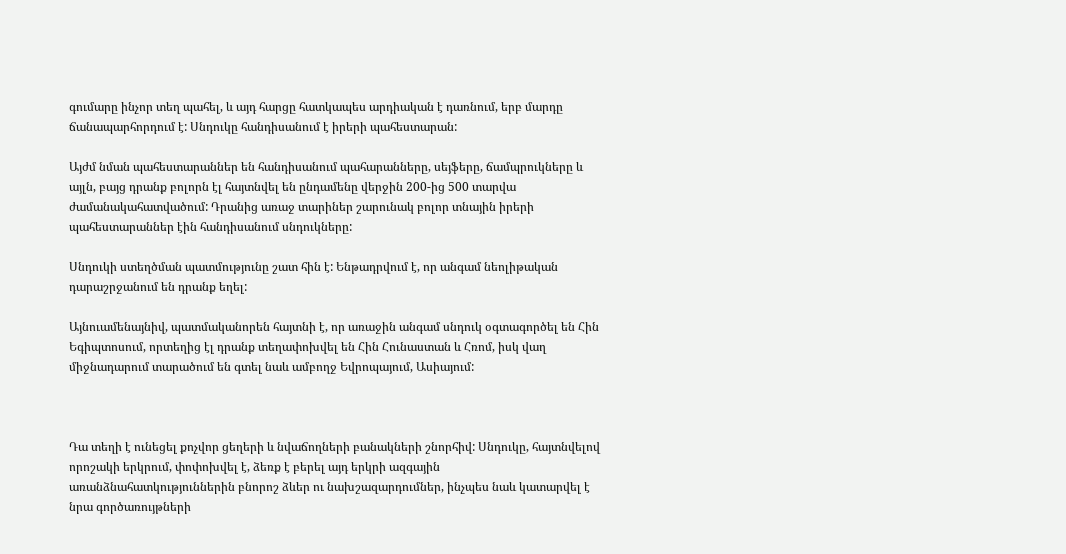գումարը ինչոր տեղ պահել, և այդ հարցը հատկապես արդիական է դառնում, երբ մարդը ճանապարհորդում է: Սնդուկը հանդիսանում է իրերի պահեստարան:

Այժմ նման պահեստարաններ են հանդիսանում պահարանները, սեյֆերը, ճամպրուկները և այլն, բայց դրանք բոլորն էլ հայտնվել են ընդամենը վերջին 200-ից 500 տարվա ժամանակահատվածում: Դրանից առաջ տարիներ շարունակ բոլոր տնային իրերի պահեստարաններ էին հանդիսանում սնդուկները:

Սնդուկի ստեղծման պատմությունը շատ հին է: Ենթադրվում է, որ անգամ նեոլիթական դարաշրջանում են դրանք եղել:

Այնուամենայնիվ, պատմականորեն հայտնի է, որ առաջին անգամ սնդուկ օգտագործել են Հին Եգիպտոսում, որտեղից էլ դրանք տեղափոխվել են Հին Հունաստան և Հռոմ, իսկ վաղ միջնադարում տարածում են գտել նաև ամբողջ Եվրոպայում, Ասիայում:



Դա տեղի է ունեցել քոչվոր ցեղերի և նվաճողների բանակների շնորհիվ: Սնդուկը, հայտնվելով որոշակի երկրում, փոփոխվել է, ձեռք է բերել այդ երկրի ազգային առանձնահատկություններին բնորոշ ձևեր ու նախշազարդումներ, ինչպես նաև կատարվել է նրա գործառույթների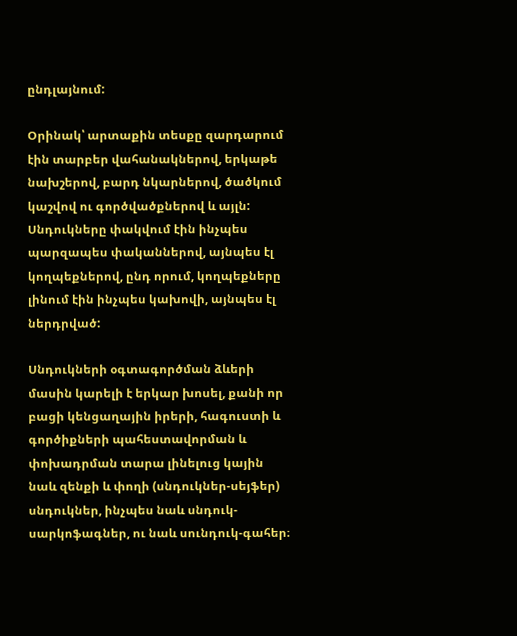ընդլայնում:

Օրինակ՝ արտաքին տեսքը զարդարում էին տարբեր վահանակներով, երկաթե նախշերով, բարդ նկարներով, ծածկում կաշվով ու գործվածքներով և այլն: Սնդուկները փակվում էին ինչպես պարզապես փականներով, այնպես էլ կողպեքներով, ընդ որում, կողպեքները լինում էին ինչպես կախովի, այնպես էլ ներդրված:

Սնդուկների օգտագործման ձևերի մասին կարելի է երկար խոսել, քանի որ բացի կենցաղային իրերի, հագուստի և գործիքների պահեստավորման և փոխադրման տարա լինելուց կային նաև զենքի և փողի (սնդուկներ-սեյֆեր) սնդուկներ, ինչպես նաև սնդուկ-սարկոֆագներ, ու նաև սունդուկ-գահեր։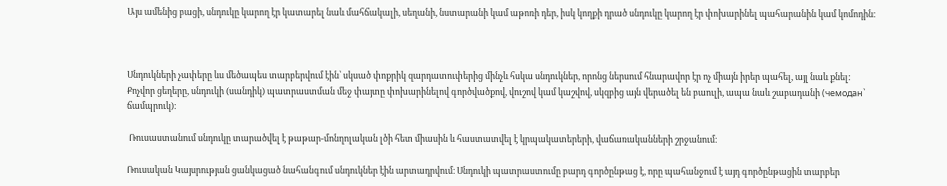Այս ամենից բացի, սնդուկը կարող էր կատարել նաև մահճակալի, սեղանի, նստարանի կամ աթոռի դեր, իսկ կողքի դրած սնդուկը կարող էր փոխարինել պահարանին կամ կոմոդին։



Սնդուկների չափերը ևս մեծապես տարբերվում էին՝ սկսած փոքրիկ զարդատուփերից մինչև հսկա սնդուկներ, որոնց ներսում հնարավոր էր ոչ միայն իրեր պահել, այլ նաև քնել: Քոչվոր ցեղերը, սնդուկի (սանդիկ) պատրաստման մեջ փայտը փոխարինելով գործվածքով, վուշով կամ կաշվով, սկզբից այն վերածել են բաուլի, ապա նաև շաբադանի (чемодан՝ ճամպրուկ)։

 Ռուսաստանում սնդուկը տարածվել է թաթար-մոնղոլական լծի հետ միասին և հաստատվել է կրպակատերերի, վաճառականների շրջանում։

Ռուսական Կայսրության ցանկացած նահանգում սնդուկներ էին արտադրվում։ Սնդուկի պատրաստումը բարդ գործընթաց է, որը պահանջում է այդ գործընթացին տարբեր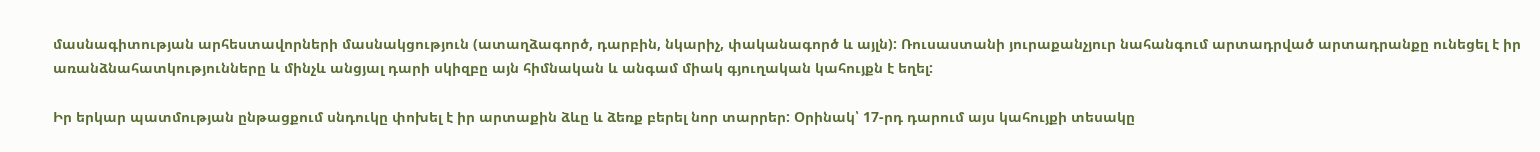մասնագիտության արհեստավորների մասնակցություն (ատաղձագործ, դարբին, նկարիչ, փականագործ և այլն): Ռուսաստանի յուրաքանչյուր նահանգում արտադրված արտադրանքը ունեցել է իր առանձնահատկությունները և մինչև անցյալ դարի սկիզբը այն հիմնական և անգամ միակ գյուղական կահույքն է եղել:

Իր երկար պատմության ընթացքում սնդուկը փոխել է իր արտաքին ձևը և ձեռք բերել նոր տարրեր: Օրինակ՝ 17-րդ դարում այս կահույքի տեսակը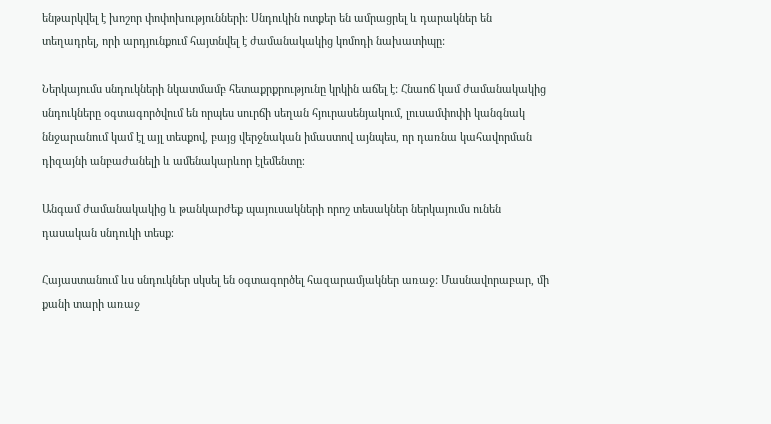ենթարկվել է խոշոր փոփոխությունների: Սնդուկին ոտքեր են ամրացրել և դարակներ են տեղադրել, որի արդյունքում հայտնվել է ժամանակակից կոմոդի նախատիպը:

Ներկայումս սնդուկների նկատմամբ հետաքրքրությունը կրկին աճել է: Հնաոճ կամ ժամանակակից սնդուկները օգտագործվում են որպես սուրճի սեղան հյուրասենյակում, լուսամփոփի կանգնակ ննջարանում կամ էլ այլ տեսքով, բայց վերջնական իմաստով այնպես, որ դառնա կահավորման դիզայնի անբաժանելի և ամենակարևոր էլեմենտը։

Անգամ ժամանակակից և թանկարժեք պայուսակների որոշ տեսակներ ներկայումս ունեն դասական սնդուկի տեսք։

Հայաստանում ևս սնդուկներ սկսել են օգտագործել հազարամյակներ առաջ: Մասնավորաբար, մի քանի տարի առաջ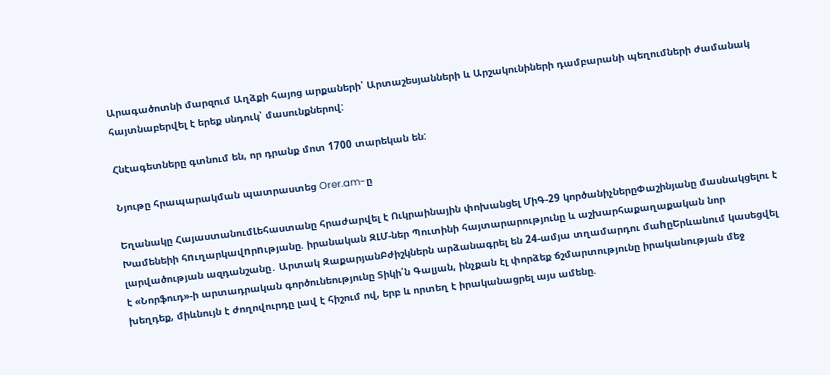Արագածոտնի մարզում Աղձքի հայոց արքաների՝ Արտաշեսյանների և Արշակունիների դամբարանի պեղումների ժամանակ հայտնաբերվել է երեք սնդուկ՝ մասունքներով:

Հնէագետները գտնում են, որ դրանք մոտ 1700 տարեկան են:

Նյութը հրապարակման պատրաստեց Orer.am-ը

Եղանակը ՀայաստանումԼեհաստանը հրաժարվել է Ուկրաինային փոխանցել ՄիԳ-29 կործանիչներըՓաշինյանը մասնակցելու է Խամենեիի հnւղարկավnրnւթյանը. իրանական ԶԼՄ-ներ Պուտինի հայտարարությունը և աշխարհաքաղաքական նոր լարվածության ազդանշանը․ Արտակ ԶաքարյանԲժիշկներն արձանագրել են 24-ամյա տղամարդու մաhըԵրևանում կասեցվել է «Նորֆուդ»-ի արտադրական գործունեությունը Տիկի՛ն Գալյան, ինչքան էլ փորձեք ճշմարտությունը իրականության մեջ խեղդեք, միևնույն է ժողովուրդը լավ է հիշում ով, երբ և որտեղ է իրականացրել այս ամենը.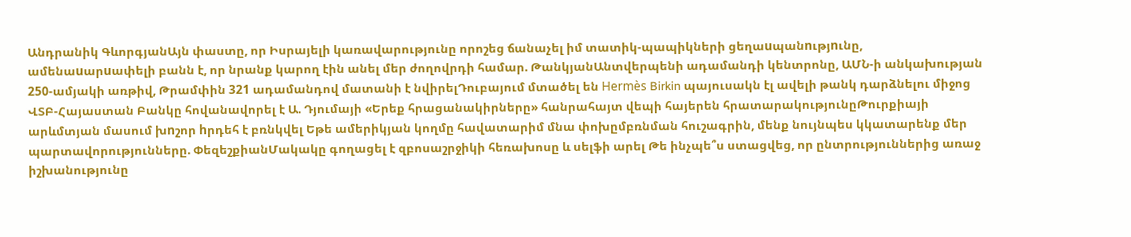Անդրանիկ ԳևորգյանԱյն փաստը, որ Իսրայելի կառավարությունը որոշեց ճանաչել իմ տատիկ-պապիկների ցեղաuպանnւթյnւնը, ամենաuարuափելի բանն է, որ նրանք կարող էին անել մեր ժողովրդի համար. ԹանկյանԱնտվերպենի ադամանդի կենտրոնը, ԱՄՆ-ի անկախության 250-ամյակի առթիվ, Թրամփին 321 ադամանդով մատանի է նվիրելԴուբայում մտածել են Hermès Birkin պայուսակն էլ ավելի թանկ դարձնելու միջոց ՎՏԲ-Հայաստան Բանկը հովանավորել է Ա. Դյումայի «Երեք հրացանակիրները» հանրահայտ վեպի հայերեն հրատարակությունըԹուրքիայի արևմտյան մասում խnշոր hրդեհ է բռնկվել Եթե ամերիկյան կողմը հավատարիմ մնա փոխըմբռնման հուշագրին, մենք նույնպես կկատարենք մեր պարտավորությունները. ՓեզեշքիանՄակակը գողացել է զբոսաշրջիկի հեռախոսը և սելֆի արել Թե ինչպե՞ս ստացվեց, որ ընտրություններից առաջ իշխանությունը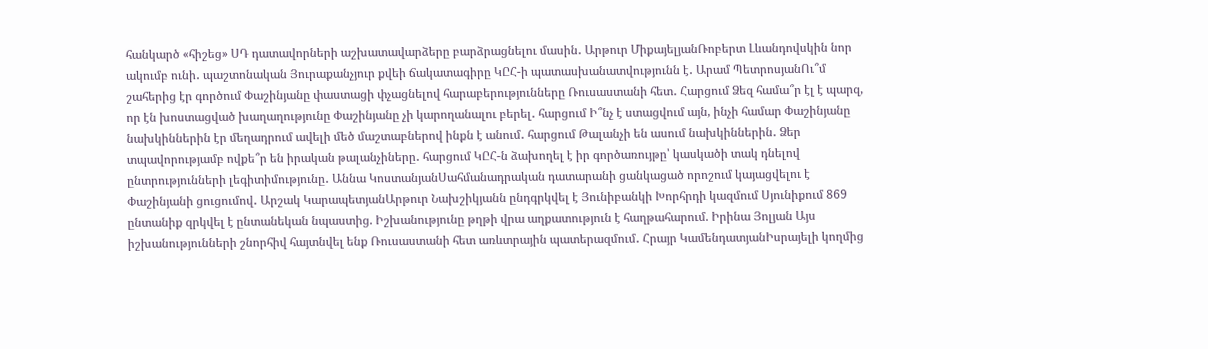հանկարծ «հիշեց» ՍԴ դատավորների աշխատավարձերը բարձրացնելու մասին․ Արթուր ՄիքայելյանՌոբերտ Լևանդովսկին նոր ակումբ ունի․ պաշտոնական Յուրաքանչյուր քվեի ճակատագիրը ԿԸՀ-ի պատասխանատվությունն է․ Արամ ՊետրոսյանՈւ՞մ շահերից էր գործում Փաշինյանը փաստացի փչացնելով հարաբերությունները Ռուսաստանի հետ․ Հարցում Ձեզ համա՞ր էլ է պարզ, որ էն խոստացված խաղաղությունը Փաշինյանը չի կարողանալու բերել․ հարցում Ի՞նչ է ստացվում այն, ինչի համար Փաշինյանը նախկիններին էր մեղադրում ավելի մեծ մաշտաբներով ինքն է անում․ հարցում Թալանչի են ասում նախկիններին․ Ձեր տպավորությամբ ովքե՞ր են իրական թալանչիները․ հարցում ԿԸՀ-ն ձախողել է իր գործառույթը՝ կասկածի տակ դնելով ընտրությունների լեգիտիմությունը․ Աննա ԿոստանյանՍահմանադրական դատարանի ցանկացած որոշում կայացվելու է Փաշինյանի ցուցումով․ Արշակ ԿարապետյանԱրթուր Նախշիկյանն ընդգրկվել է Յունիբանկի Խորհրդի կազմում Սյունիքում 869 ընտանիք զրկվել է ընտանեկան նպաստից. Իշխանությունը թղթի վրա աղքատություն է հաղթահարում. Իրինա Յոլյան Այս իշխանությունների շնորհիվ հայտնվել ենք Ռուսաստանի հետ առևտրային պատերազմում․ Հրայր ԿամենդատյանԻսրայելի կողմից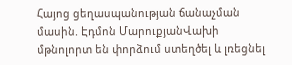Հայոց ցեղասպանության ճանաչման մասին. Էդմոն ՄարուքյանՎախի մթնոլորտ են փորձում ստեղծել և լռեցնել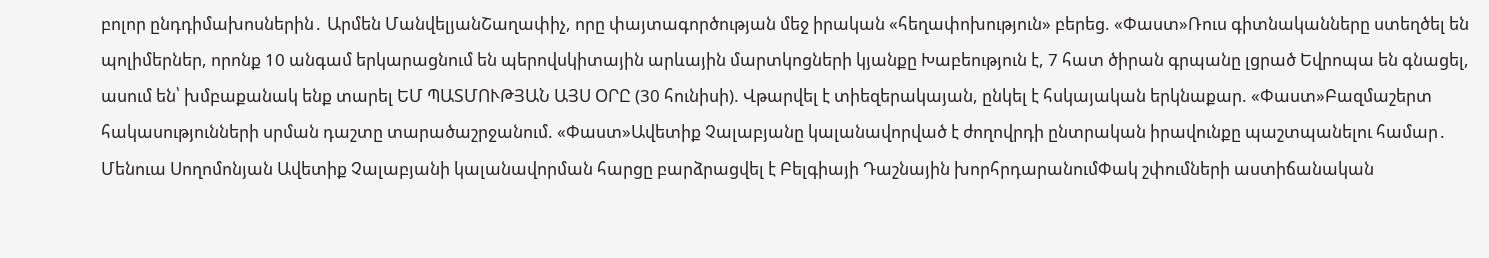բոլոր ընդդիմախոսներին․ Արմեն ՄանվելյանՇաղափիչ, որը փայտագործության մեջ իրական «հեղափոխություն» բերեց. «Փաստ»Ռուս գիտնականները ստեղծել են պոլիմերներ, որոնք 10 անգամ երկարացնում են պերովսկիտային արևային մարտկոցների կյանքը Խաբեություն է, 7 հատ ծիրան գրպանը լցրած Եվրոպա են գնացել, ասում են՝ խմբաքանակ ենք տարել ԵՄ ՊԱՏՄՈՒԹՅԱՆ ԱՅՍ ՕՐԸ (30 հունիսի). Վթարվել է տիեզերակայան, ընկել է հսկայական երկնաքար. «Փաստ»Բազմաշերտ հակասությունների սրման դաշտը տարածաշրջանում. «Փաստ»Ավետիք Չալաբյանը կալանավորված է ժողովրդի ընտրական իրավունքը պաշտպանելու համար․ Մենուա Սողոմոնյան Ավետիք Չալաբյանի կալանավորման հարցը բարձրացվել է Բելգիայի Դաշնային խորհրդարանումՓակ շփումների աստիճանական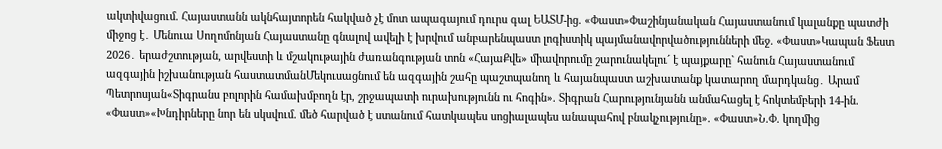ակտիվացում. Հայաստանն ակնհայտորեն հակված չէ մոտ ապագայում դուրս գալ ԵԱՏՄ-ից. «Փաստ»Փաշինյանական Հայաստանում կալանքը պատժի միջոց է․ Մենուա Սողոմոնյան Հայաստանը գնալով ավելի է խրվում անբարենպաստ լոգիստիկ պայմանավորվածությունների մեջ. «Փաստ»Կապան Ֆեստ 2026․ երաժշտության, արվեստի և մշակութային ժառանգության տոն «ՀայաՔվե» միավորումը շարունակելու´ է պայքարը` հանուն Հայաստանում ազգային իշխանության հաստատմանՄեկուսացնում են ազգային շահը պաշտպանող և հայանպաստ աշխատանք կատարող մարդկանց․ Արամ Պետրոսյան«Տիգրանս բոլորին համախմբողն էր, շրջապատի ուրախությունն ու հոգին». Տիգրան Հարությունյանն անմահացել է հոկտեմբերի 14-ին. «Փաստ»«Խնդիրները նոր են սկսվում. մեծ հարված է ստանում հատկապես սոցիալապես անապահով բնակչությունը». «Փաստ»Ն.Փ. կողմից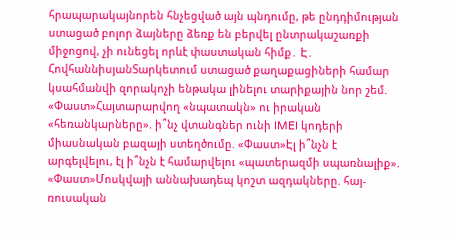հրապարակայնորեն հնչեցված այն պնդումը, թե ընդդիմության ստացած բոլոր ձայները ձեռք են բերվել ընտրակաշառքի միջոցով, չի ունեցել որևէ փաստական հիմք․ Է․ ՀովհաննիսյանՏարկետում ստացած քաղաքացիների համար կսահմանվի զորակոչի ենթակա լինելու տարիքային նոր շեմ. «Փաստ»Հայտարարվող «նպատակն» ու իրական «հեռանկարները». ի՞նչ վտանգներ ունի IMEI կոդերի միասնական բազայի ստեղծումը. «Փաստ»Էլ ի՞նչն է արգելվելու, էլ ի՞նչն է համարվելու «պատերազմի սպառնալիք». «Փաստ»Մոսկվայի աննախադեպ կոշտ ազդակները. հայ-ռուսական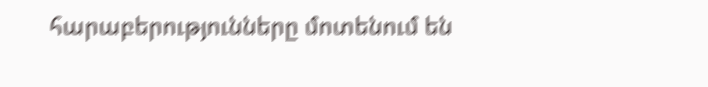հարաբերությունները մոտենում են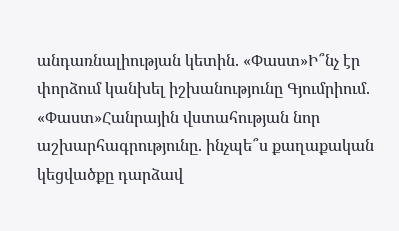անդառնալիության կետին. «Փաստ»Ի՞նչ էր փորձում կանխել իշխանությունը Գյումրիում. «Փաստ»Հանրային վստահության նոր աշխարհագրությունը. ինչպե՞ս քաղաքական կեցվածքը դարձավ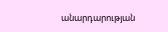անարդարության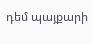դեմ պայքարի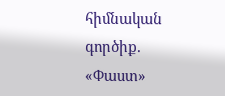հիմնական գործիք. «Փաստ»